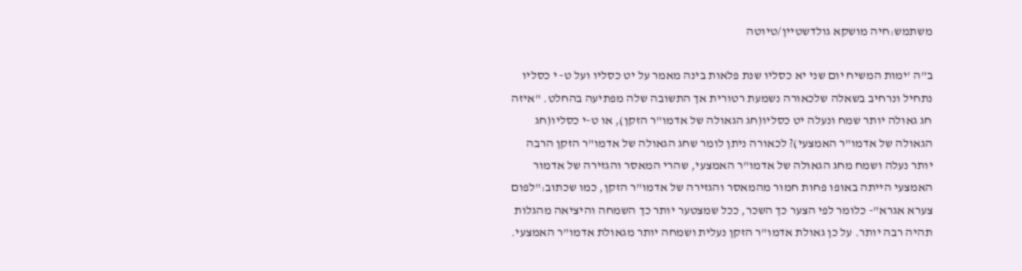משתמש:חיה מושקא גולדשטיין/טיוטה

ב"ה 'ימות המשיח יום שני יא כסליו שנת פלאות בינה מאמר על יט כסליו ועל ט- י כסליו נתחיל ונרחיב בשאלה שלכאורה נשמעת רטורית אך התשובה שלה מפתיעה בהחלט. "איזה חג גאולה יותר שמח ונעלה יט כסליו(חג הגאולה של אדמו"ר הזקן), או ט-י כסליו(חג הגאולה של אדמו"ר האמצעי)? לכאורה ניתן לומר שחג הגאולה של אדמו"ר הזקן הרבה יותר נעלה ושמח מחג הגאולה של אדמו"ר האמצעי, שהרי המאסר והגזירה של אדמור האמצעי הייתה באופו פחות חמור מהמאסר והגזירה של אדמו"ר הזקן, כמו שכתוב:"לפום צערא אגרא"- כלומר לפי הצער כך השכר, ככל שמצטער יותר כך השמחה והיציאה מהגלות תהיה רבה יותר. על כן גאולת אדמו"ר הזקן נעלית ושמחה יותר מגאולת אדמו"ר האמצעי.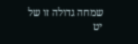שמחה גדולה זו של יט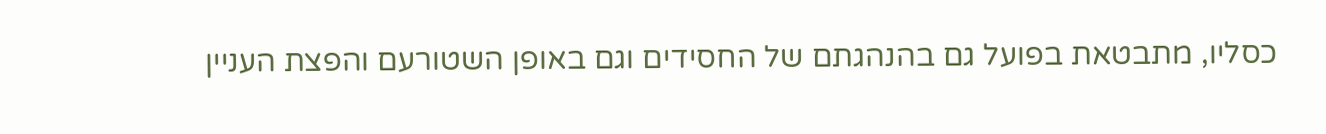כסליו, מתבטאת בפועל גם בהנהגתם של החסידים וגם באופן השטורעם והפצת העניין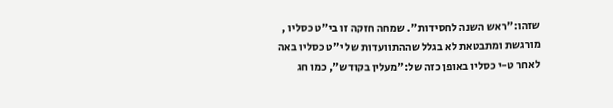שזהו:"ראש השנה לחסידות". שמחה חזקה זו בי"ט כסליו , מורגשת ומתבטאת לא בגלל שההתוועדות של י"ט כסליו באה לאחר ט-י כסליו באופן כזה של:"מעלין בקודש", כמו חג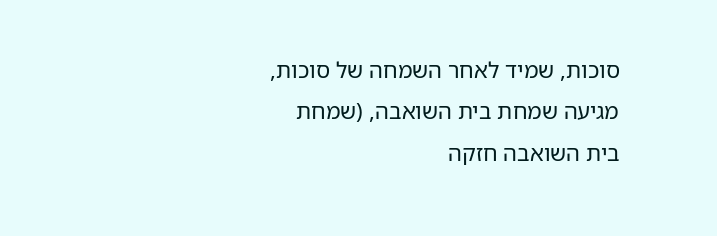סוכות, שמיד לאחר השמחה של סוכות, מגיעה שמחת בית השואבה, (שמחת בית השואבה חזקה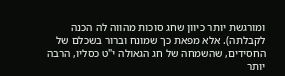ומורגשת יותר כיוון שחג סוכות מהווה לה הכנה לקבלתה). אלא מפאת כך שמונח וברור בשכלם של החסידים, שהשמחה של חג הגאולה י"ט כסליו, הרבה יותר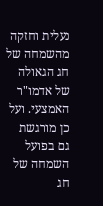נעלית וחזקה מהשמחה של חג הגאולה של אדמו"ר האמצעי. ועל כן מורגשת גם בפועל השמחה של חג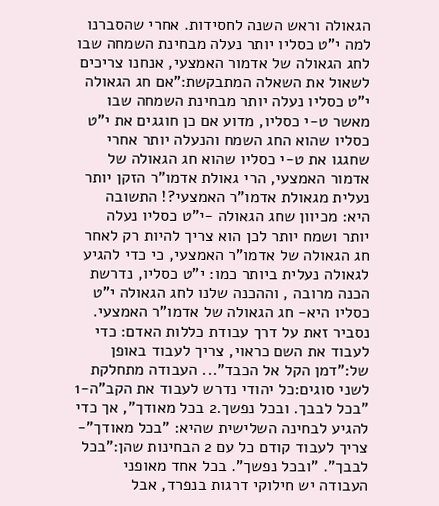הגאולה וראש השנה לחסידות. אחרי שהסברנו למה י"ט כסליו יותר נעלה מבחינת השמחה שבו לחג הגאולה של אדמור האמצעי, אנחנו צריכים לשאול את השאלה המתבקשת:"אם חג הגאולה י"ט כסליו נעלה יותר מבחינת השמחה שבו מאשר ט-י כסליו, מדוע אם כן חוגגים את י"ט כסליו שהוא החג השמח והנעלה יותר אחרי שחגגו את ט-י כסליו שהוא חג הגאולה של אדמור האמצעי, הרי גאולת אדמו"ר הזקן יותר נעלית מגאולת אדמו"ר האמצעי?! התשובה היא: מכיוון שחג הגאולה -י"ט כסליו נעלה יותר ושמח יותר לכן הוא צריך להיות רק לאחר חג הגאולה של אדמו"ר האמצעי, כי כדי להגיע לגאולה נעלית ביותר כמו: י"ט כסליו, נדרשת הכנה מרובה , וההכנה שלנו לחג הגאולה י"ט כסליו היא- חג הגאולה של אדמו"ר האמצעי. נסביר זאת על דרך עבודת כללות האדם: כדי לעבוד את השם כראוי, צריך לעבוד באופן של:"דמן הקל אל הכבד"... העבודה מתחלקת לשני סוגים:כל יהודי נדרש לעבוד את הקב"ה-1 "בכל לבבך. ובכל נפשך.2 בכל מאודך", אך כדי להגיע לבחינה השלישית שהיא: "בכל מאודך"- צריך לעבוד קודם כל עם 2 הבחינות שהן:"בכל לבבך". "ובכל נפשך". בכל אחד מאופני העבודה יש חילוקי דרגות בנפרד, אבל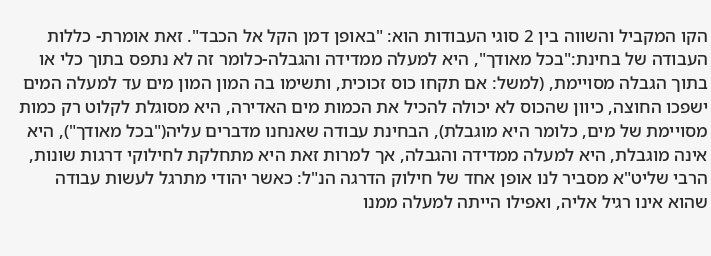הקו המקביל והשווה בין 2 סוגי העבודות הוא: "באופן דמן הקל אל הכבד". זאת אומרת- כללות העבודה של בחינת:"בכל מאודך", היא למעלה ממדידה והגבלה-כלומר זה לא נתפס בתוך כלי או בתוך הגבלה מסויימת, (למשל: אם תקחו כוס זכוכית, ותשימו בה המון המון מים עד למעלה המים ישפכו החוצה, כיוון שהכוס לא יכולה להכיל את הכמות מים האדירה, היא מסוגלת לקלוט רק כמות מסויימת של מים, כלומר היא מוגבלת), הבחינת עבודה שאנחנו מדברים עליה("בכל מאודך"), היא אינה מוגבלת, היא למעלה ממדידה והגבלה, אך למרות זאת היא מתחלקת לחילוקי דרגות שונות, הרבי שליט"א מסביר לנו אופן אחד של חילוק הדרגה הנ"ל: כאשר יהודי מתרגל לעשות עבודה שהוא אינו רגיל אליה, ואפילו הייתה למעלה ממנו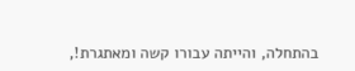בהתחלה, והייתה עבורו קשה ומאתגרת!,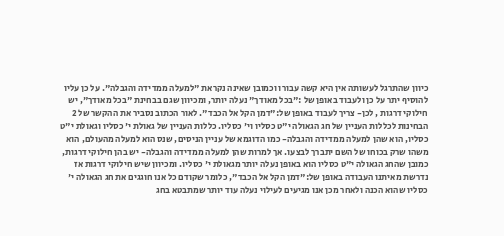כיוון שהתרגל לעשותה אין היא קשה עבורו וכמובן שאינה נקראת "למעלה ממדידה והגבלה". על כן עליו להוסיף יתר על כן ולעבוד באופן של :"בכל מאודך" נעלה יותר, ומכיוון שגם בבחינת "בכל מאודך", יש חילוקי דרגות , לכן- צריך לעבוד באופן של:"דמן הקל אל הכבד". לאור הכתוב נסביר את ההקשר של 2 הבחינות לכללות העניין של חג הגאולה י"ט כסליו וי' כסליו. כללות העניין של גאולת י' כסליו וגאולת י"ט כסליו, הוא שהן למעלה ממדידה והגבלה- כמו הדוגמא של עניין הניסים, שנס הוא למעלה מהעולם, הוא משהו שרק בכוחו של השם יתברך לבצעו. אך למרות שהן למעלה ממדידה והגבלה- יש בהן חילוקי דרגות, כמובן שהחג הגאולה י"ט כסליו הוא באופן נעלה יותר מגאולת י' כסליו. ומכיוון שיש חילוקי דרגות אז נדרשת מאיתנו העבודה באופן של:"דמן הקל אל הכבד", כלומר שקודם כל אנו חוגגים את חג הגאולה י' כסליו שהוא הכנה ולאחר מכן אנו מגיעים לעילוי נעלה עוד יותר שמתבטא בחג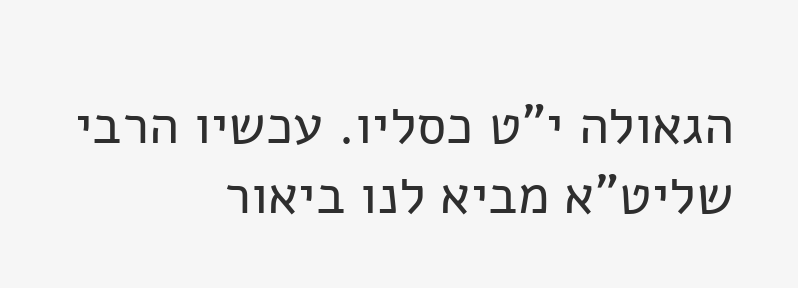הגאולה י"ט כסליו. עכשיו הרבי שליט"א מביא לנו ביאור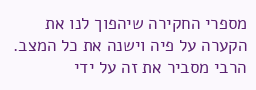מספרי החקירה שיהפוך לנו את הקערה על פיה וישנה את כל המצב. הרבי מסביר את זה על ידי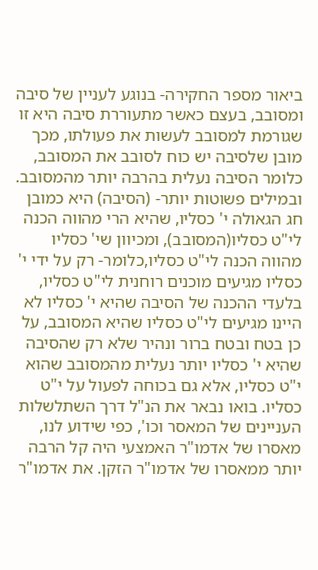ביאור מספר החקירה- בנוגע לעניין של סיבה ומסובב, בעצם כאשר מתעוררת סיבה היא זו שגורמת למסובב לעשות את פעולתו, מכך מובן שלסיבה יש כוח לסובב את המסובב, כלומר הסיבה נעלית בהרבה יותר מהמסובב. ובמילים פשוטות יותר- (הסיבה) היא כמובן חג הגאולה י' כסליו, שהיא הרי מהווה הכנה לי"ט כסליו(המסובב), ומכיוון שי' כסליו מהווה הכנה לי"ט כסליו,כלומר- רק על ידי י' כסליו מגיעים מוכנים רוחנית לי"ט כסליו, בלעדי ההכנה של הסיבה שהיא י' כסליו לא היינו מגיעים לי"ט כסליו שהיא המסובב, על כן בטח ובטח ברור ונהיר שלא רק שהסיבה שהיא י' כסליו יותר נעלית מהמסובב שהוא י"ט כסליו, אלא גם בכוחה לפעול על י"ט כסליו. בואו נבאר את הנ"ל דרך השתלשלות העניינים של המאסר וכו', כפי שידוע לנו, מאסרו של אדמו"ר האמצעי היה קל הרבה יותר ממאסרו של אדמו"ר הזקן. את אדמו"ר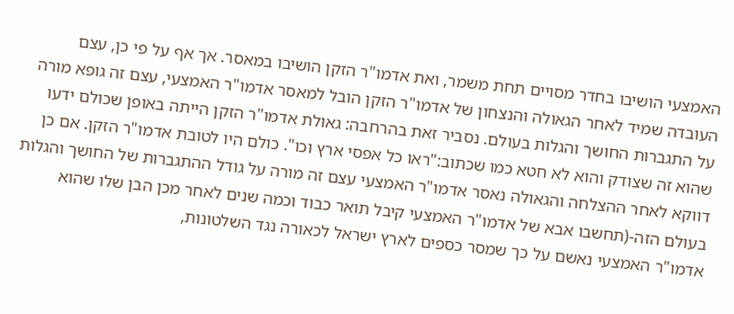האמצעי הושיבו בחדר מסויים תחת משמר, ואת אדמו"ר הזקן הושיבו במאסר. אך אף על פי כן, עצם העובדה שמיד לאחר הגאולה והנצחון של אדמו"ר הזקן הובל למאסר אדמו"ר האמצעי, עצם זה גופא מורה על התגברות החושך והגלות בעולם. נסביר זאת בהרחבה: גאולת אדמו"ר הזקן הייתה באופן שכולם ידעו שהוא זה שצודק והוא לא חטא כמו שכתוב:"ראו כל אפסי ארץ וכו". כולם היו לטובת אדמו"ר הזקן. אם כן דווקא לאחר ההצלחה והגאולה נאסר אדמו"ר האמצעי עצם זה מורה על גודל ההתגברות של החושך והגלות בעולם הזה-(תחשבו אבא של אדמו"ר האמצעי קיבל תואר כבוד וכמה שנים לאחר מכן הבן שלו שהוא אדמו"ר האמצעי נאשם על כך שמסר כספים לארץ ישראל לכאורה נגד השלטונות,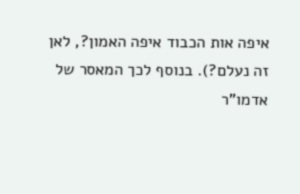איפה אות הכבוד איפה האמון?, לאן זה נעלם?). בנוסף לכך המאסר של אדמו"ר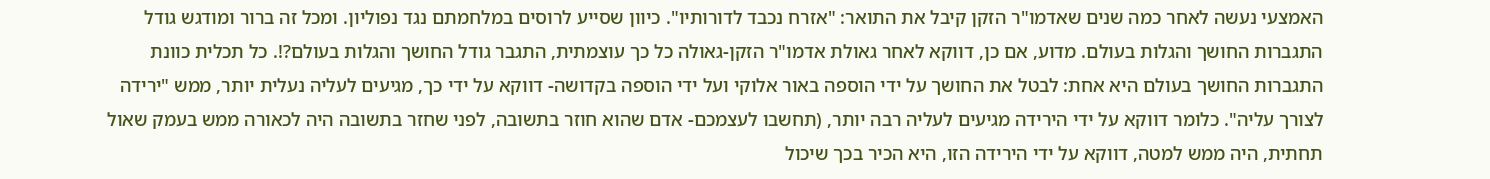האמצעי נעשה לאחר כמה שנים שאדמו"ר הזקן קיבל את התואר: "אזרח נכבד לדורותיו". כיוון שסייע לרוסים במלחמתם נגד נפוליון. ומכל זה ברור ומודגש גודל התגברות החושך והגלות בעולם. מדוע, אם כן, דווקא לאחר גאולת אדמו"ר הזקן-גאולה כל כך עוצמתית, התגבר גודל החושך והגלות בעולם?!. כל תכלית כוונת התגברות החושך בעולם היא אחת: לבטל את החושך על ידי הוספה באור אלוקי ועל ידי הוספה בקדושה- דווקא על ידי כך, מגיעים לעליה נעלית יותר, ממש "ירידה לצורך עליה". כלומר דווקא על ידי הירידה מגיעים לעליה רבה יותר, (תחשבו לעצמכם- אדם שהוא חוזר בתשובה, לפני שחזר בתשובה היה לכאורה ממש בעמק שאול תחתית, היה ממש למטה, דווקא על ידי הירידה הזו, היא הכיר בכך שיכול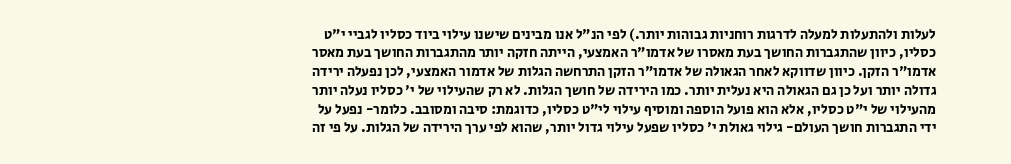לעלות ולהתעלות למעלה לדרגות רוחניות גבוהות יותר.) לפי הנ"ל אנו מבינים שישנו עילוי ביוד כסליו לגביי י"ט כסליו, כיוון שהתגברות החושך בעת מאסרו של אדמו"ר האמצעי, הייתה חזקה יותר מהתגברות החושך בעת מאסר אדמו"ר הזקן. כיוון שדווקא לאחר הגאולה של אדמו"ר הזקן התרחשה הגלות של אדמור האמצעי, לכן נפעלה ירידה גדולה יותר ועל כן גם הגאולה היא נעלית יותר. כמו הירידה של חושך הגלות. לא רק שהעילוי של י' כסליו נעלה יותר מהעילוי של י"ט כסליו, אלא הוא פועל הוספה ומוסיף עילוי לי"ט כסליו, כדוגמת: סיבה ומסובב. כלומר- נפעל על ידי התגברות חושך העולם- גילוי גאולת י' כסליו שפעל עילוי גדול יותר, שהוא לפי ערך הירידה של הגלות. על פי זה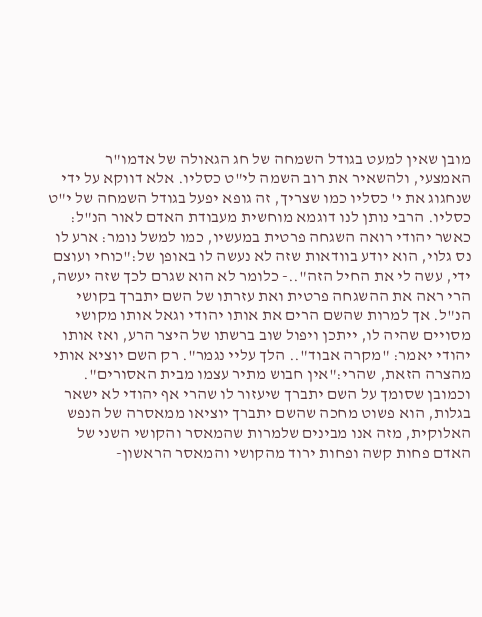מובן שאין למעט בגודל השמחה של חג הגאולה של אדמו"ר האמצעי, ולהשאיר את רוב השמה לי"ט כסליו. אלא דווקא על ידי שנחגוג את י' כסליו כמו שצריך, זה גופא יפעל בגודל השמחה של י"ט כסליו. הרבי נותן לנו דוגמא מוחשית מעבודת האדם לאור הנ"ל: כאשר יהודי רואה השגחה פרטית במעשיו, כמו למשל נומר: ארע לו נס גלוי, הוא יודע בוודאות שזה לא נעשה לו באופן של:"כוחי ועוצם ידי, עשה לי את החיל הזה"..- כלומר לא הוא שגרם לכך שזה יעשה, הרי ראה את ההשגחה פרטית ואת עזרתו של השם יתברך בקושי הנ"ל. אך למרות שהשם הרים את אותו יהודי וגאל אותו מקושי מסויים שהיה לו, ייתכן ויפול שוב ברשתו של היצר הרע, ואז אותו יהודי יאמר: "מקרה אבוד".. הלך עליי נגמר". רק השם יוציא אותי מהצרה הזאת, שהרי:"אין חבוש מתיר עצמו מבית האסורים". וכמובן שסומך על השם יתברך שיעזור לו שהרי אף יהודי לא ישאר בגלות, הוא פשוט מחכה שהשם יתברך יוציאו ממאסרה של הנפש האלוקית, מזה אנו מבינים שלמרות שהמאסר והקושי השני של האדם פחות קשה ופחות ירוד מהקושי והמאסר הראשון-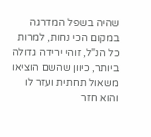שהיה בשפל המדרגה במקום הכי נחות, למרות כל הנ"ל, זוהי ירידה גדולה ביותר, כיוון שהשם הוציאו משאול תחתית ועזר לו והוא חזר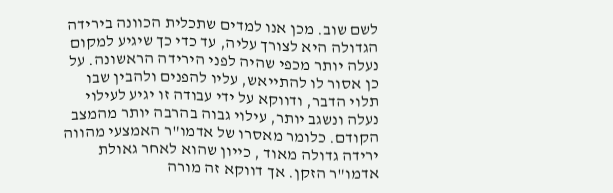לשם שוב. מכן אנו למדים שתכלית הכוונה בירידה הגדולה היא לצורך עליה, עד כדי כך שיגיע למקום נעלה יותר מכפי שהיה לפני הירידה הראשונה. על כן אסור לו להתייאש, עליו להפנים ולהבין שבו תלוי הדבר, ודווקא על ידי עבודה זו יגיע לעילוי נעלה ונשגב יותר, עילוי גבוה בהרבה יותר מהמצב הקודם. כלומר מאסרו של אדמו"ר האמצעי מהווה ירידה גדולה מאוד , כייון שהוא לאחר גאולת אדמו"ר הזקן. אך דווקא זה מורה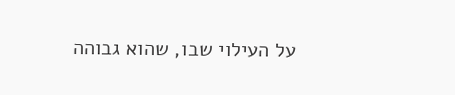על העילוי שבו, שהוא גבוהה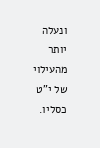ונעלה יותר מהעילוי של י"ט כסליו.